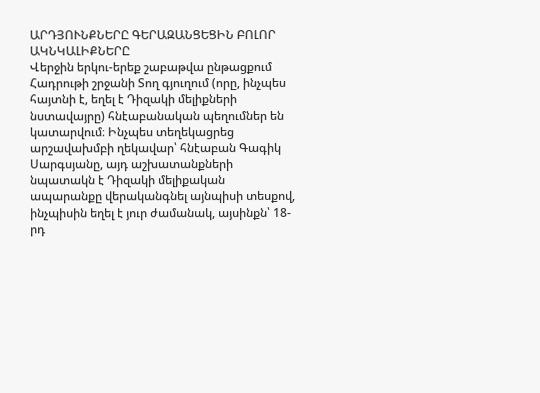ԱՐԴՅՈՒՆՔՆԵՐԸ ԳԵՐԱԶԱՆՑԵՑԻՆ ԲՈԼՈՐ ԱԿՆԿԱԼԻՔՆԵՐԸ
Վերջին երկու-երեք շաբաթվա ընթացքում Հադրութի շրջանի Տող գյուղում (որը, ինչպես հայտնի է, եղել է Դիզակի մելիքների նստավայրը) հնէաբանական պեղումներ են կատարվում։ Ինչպես տեղեկացրեց արշավախմբի ղեկավար՝ հնէաբան Գագիկ Սարգսյանը, այդ աշխատանքների նպատակն է Դիզակի մելիքական ապարանքը վերականգնել այնպիսի տեսքով, ինչպիսին եղել է յուր ժամանակ, այսինքն՝ 18-րդ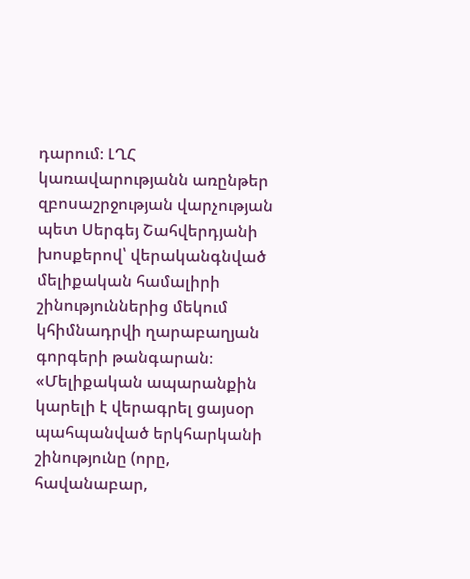դարում։ ԼՂՀ կառավարությանն առընթեր զբոսաշրջության վարչության պետ Սերգեյ Շահվերդյանի խոսքերով՝ վերականգնված մելիքական համալիրի շինություններից մեկում կհիմնադրվի ղարաբաղյան գորգերի թանգարան։ «Մելիքական ապարանքին կարելի է վերագրել ցայսօր պահպանված երկհարկանի շինությունը (որը, հավանաբար,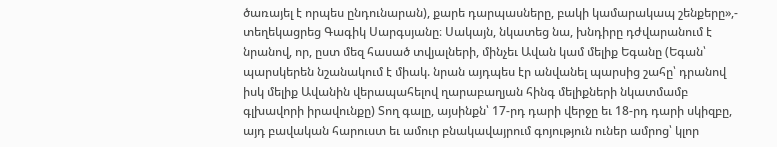ծառայել է որպես ընդունարան), քարե դարպասները, բակի կամարակապ շենքերը»,- տեղեկացրեց Գագիկ Սարգսյանը։ Սակայն, նկատեց նա, խնդիրը դժվարանում է նրանով, որ, ըստ մեզ հասած տվյալների, մինչեւ Ավան կամ մելիք Եգանը (Եգան՝ պարսկերեն նշանակում է միակ. նրան այդպես էր անվանել պարսից շահը՝ դրանով իսկ մելիք Ավանին վերապահելով ղարաբաղյան հինգ մելիքների նկատմամբ գլխավորի իրավունքը) Տող գալը, այսինքն՝ 17-րդ դարի վերջը եւ 18-րդ դարի սկիզբը, այդ բավական հարուստ եւ ամուր բնակավայրում գոյություն ուներ ամրոց՝ կլոր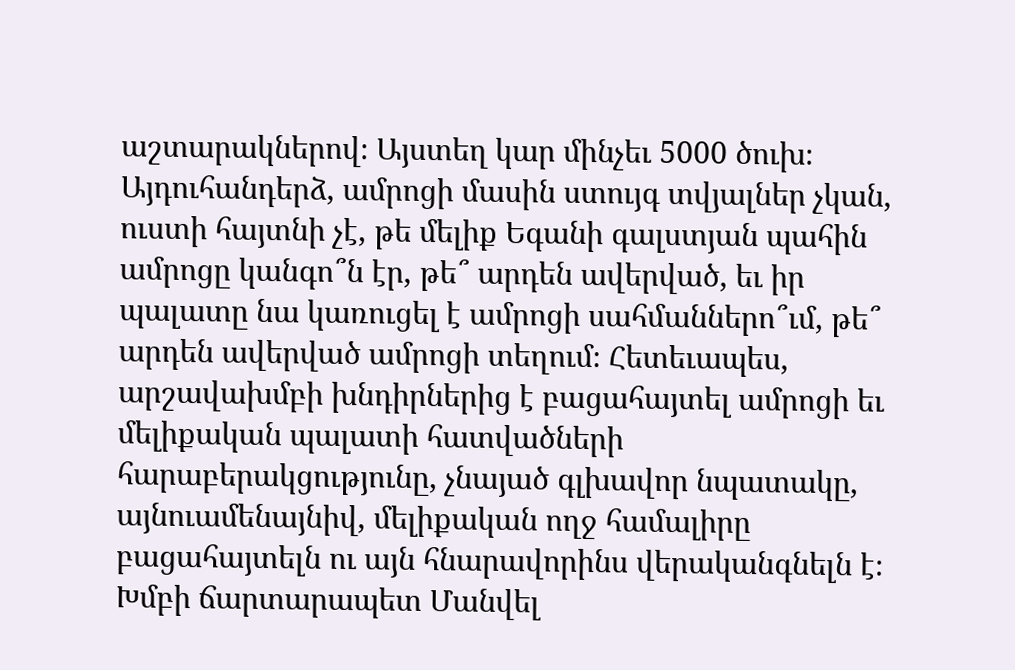աշտարակներով։ Այստեղ կար մինչեւ 5000 ծուխ։ Այդուհանդերձ, ամրոցի մասին ստույգ տվյալներ չկան, ուստի հայտնի չէ, թե մելիք Եգանի գալստյան պահին ամրոցը կանգո՞ն էր, թե՞ արդեն ավերված, եւ իր պալատը նա կառուցել է ամրոցի սահմաններո՞ւմ, թե՞ արդեն ավերված ամրոցի տեղում։ Հետեւապես, արշավախմբի խնդիրներից է բացահայտել ամրոցի եւ մելիքական պալատի հատվածների հարաբերակցությունը, չնայած գլխավոր նպատակը, այնուամենայնիվ, մելիքական ողջ համալիրը բացահայտելն ու այն հնարավորինս վերականգնելն է։ Խմբի ճարտարապետ Մանվել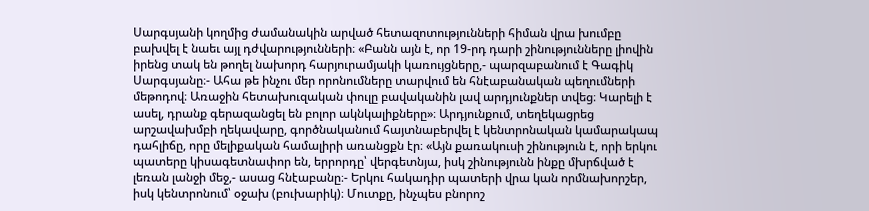Սարգսյանի կողմից ժամանակին արված հետազոտությունների հիման վրա խումբը բախվել է նաեւ այլ դժվարությունների։ «Բանն այն է, որ 19-րդ դարի շինությունները լիովին իրենց տակ են թողել նախորդ հարյուրամյակի կառույցները,- պարզաբանում է Գագիկ Սարգսյանը։- Ահա թե ինչու մեր որոնումները տարվում են հնէաբանական պեղումների մեթոդով։ Առաջին հետախուզական փուլը բավականին լավ արդյունքներ տվեց։ Կարելի է ասել, դրանք գերազանցել են բոլոր ակնկալիքները»։ Արդյունքում, տեղեկացրեց արշավախմբի ղեկավարը, գործնականում հայտնաբերվել է կենտրոնական կամարակապ դահլիճը, որը մելիքական համալիրի առանցքն էր։ «Այն քառակուսի շինություն է, որի երկու պատերը կիսագետնափոր են, երրորդը՝ վերգետնյա, իսկ շինությունն ինքը մխրճված է լեռան լանջի մեջ,- ասաց հնէաբանը։- Երկու հակադիր պատերի վրա կան որմնախորշեր, իսկ կենտրոնում՝ օջախ (բուխարիկ)։ Մուտքը, ինչպես բնորոշ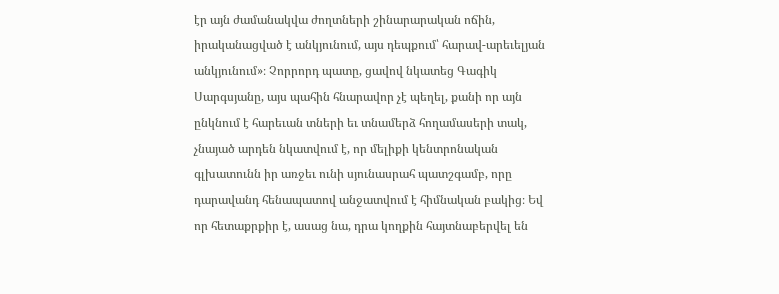էր այն ժամանակվա ժողտների շինարարական ոճին, իրականացված է անկյունում, այս դեպքում՝ հարավ-արեւելյան անկյունում»։ Չորրորդ պատը, ցավով նկատեց Գագիկ Սարգսյանը, այս պահին հնարավոր չէ պեղել, քանի որ այն ընկնում է հարեւան տների եւ տնամերձ հողամասերի տակ, չնայած արդեն նկատվում է, որ մելիքի կենտրոնական գլխատունն իր առջեւ ունի սյունասրահ պատշգամբ, որը դարավանդ հենապատով անջատվում է հիմնական բակից։ Եվ որ հետաքրքիր է, ասաց նա, դրա կողքին հայտնաբերվել են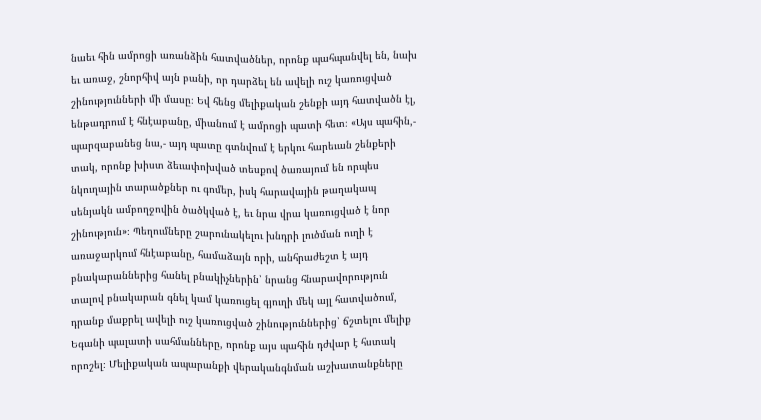նաեւ հին ամրոցի առանձին հատվածներ, որոնք պահպանվել են, նախ եւ առաջ, շնորհիվ այն բանի, որ դարձել են ավելի ուշ կառուցված շինությունների մի մասը։ Եվ հենց մելիքական շենքի այդ հատվածն էլ, ենթադրում է հնէաբանը, միանում է ամրոցի պատի հետ։ «Այս պահին,- պարզաբանեց նա,- այդ պատը գտնվում է երկու հարեւան շենքերի տակ, որոնք խիստ ձեւափոխված տեսքով ծառայում են որպես նկուղային տարածքներ ու գոմեր, իսկ հարավային թաղակապ սենյակն ամբողջովին ծածկված է, եւ նրա վրա կառուցված է նոր շինություն»։ Պեղումները շարունակելու խնդրի լուծման ուղի է առաջարկում հնէաբանը, համաձայն որի, անհրաժեշտ է այդ բնակարաններից հանել բնակիչներին՝ նրանց հնարավորություն տալով բնակարան գնել կամ կառուցել գյուղի մեկ այլ հատվածում, դրանք մաքրել ավելի ուշ կառուցված շինություններից՝ ճշտելու մելիք Եգանի պալատի սահմանները, որոնք այս պահին դժվար է հստակ որոշել։ Մելիքական ապարանքի վերականգնման աշխատանքները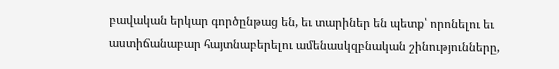բավական երկար գործընթաց են, եւ տարիներ են պետք՝ որոնելու եւ աստիճանաբար հայտնաբերելու ամենասկզբնական շինությունները,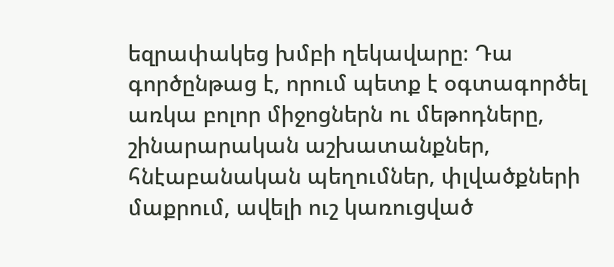եզրափակեց խմբի ղեկավարը։ Դա գործընթաց է, որում պետք է օգտագործել առկա բոլոր միջոցներն ու մեթոդները, շինարարական աշխատանքներ, հնէաբանական պեղումներ, փլվածքների մաքրում, ավելի ուշ կառուցված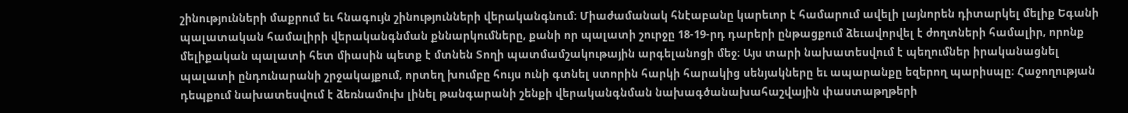շինությունների մաքրում եւ հնագույն շինությունների վերականգնում։ Միաժամանակ հնէաբանը կարեւոր է համարում ավելի լայնորեն դիտարկել մելիք Եգանի պալատական համալիրի վերականգնման քննարկումները, քանի որ պալատի շուրջը 18-19-րդ դարերի ընթացքում ձեւավորվել է ժողտների համալիր, որոնք մելիքական պալատի հետ միասին պետք է մտնեն Տողի պատմամշակութային արգելանոցի մեջ։ Այս տարի նախատեսվում է պեղումներ իրականացնել պալատի ընդունարանի շրջակայքում, որտեղ խումբը հույս ունի գտնել ստորին հարկի հարակից սենյակները եւ ապարանքը եզերող պարիսպը։ Հաջողության դեպքում նախատեսվում է ձեռնամուխ լինել թանգարանի շենքի վերականգնման նախագծանախահաշվային փաստաթղթերի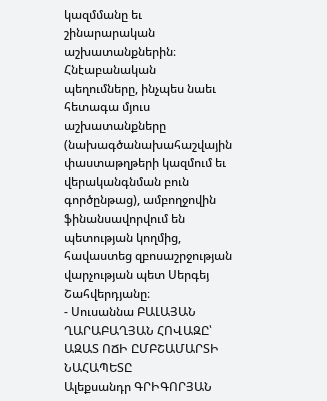կազմմանը եւ շինարարական աշխատանքներին։ Հնէաբանական պեղումները, ինչպես նաեւ հետագա մյուս աշխատանքները (նախագծանախահաշվային փաստաթղթերի կազմում եւ վերականգնման բուն գործընթաց), ամբողջովին ֆինանսավորվում են պետության կողմից, հավաստեց զբոսաշրջության վարչության պետ Սերգեյ Շահվերդյանը։
- Սուսաննա ԲԱԼԱՅԱՆ
ՂԱՐԱԲԱՂՅԱՆ ՀՈՎԱԶԸ՝ ԱԶԱՏ ՈՃԻ ԸՄԲՇԱՄԱՐՏԻ ՆԱՀԱՊԵՏԸ
Ալեքսանդր ԳՐԻԳՈՐՅԱՆ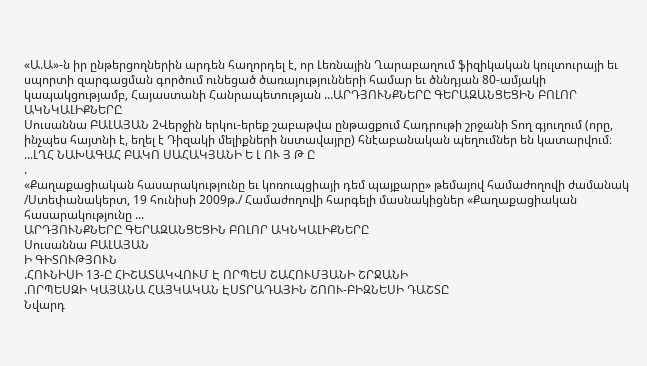«Ա.Ա»-ն իր ընթերցողներին արդեն հաղորդել է, որ Լեռնային Ղարաբաղում ֆիզիկական կուլտուրայի եւ սպորտի զարգացման գործում ունեցած ծառայությունների համար եւ ծննդյան 80-ամյակի կապակցությամբ, Հայաստանի Հանրապետության ...ԱՐԴՅՈՒՆՔՆԵՐԸ ԳԵՐԱԶԱՆՑԵՑԻՆ ԲՈԼՈՐ ԱԿՆԿԱԼԻՔՆԵՐԸ
Սուսաննա ԲԱԼԱՅԱՆ 2Վերջին երկու-երեք շաբաթվա ընթացքում Հադրութի շրջանի Տող գյուղում (որը, ինչպես հայտնի է, եղել է Դիզակի մելիքների նստավայրը) հնէաբանական պեղումներ են կատարվում։ ...ԼՂՀ ՆԱԽԱԳԱՀ ԲԱԿՈ ՍԱՀԱԿՅԱՆԻ Ե Լ ՈՒ Յ Թ Ը
.
«Քաղաքացիական հասարակությունը եւ կոռուպցիայի դեմ պայքարը» թեմայով համաժողովի ժամանակ /Ստեփանակերտ, 19 հունիսի 2009թ./ Համաժողովի հարգելի մասնակիցներ «Քաղաքացիական հասարակությունը ...
ԱՐԴՅՈՒՆՔՆԵՐԸ ԳԵՐԱԶԱՆՑԵՑԻՆ ԲՈԼՈՐ ԱԿՆԿԱԼԻՔՆԵՐԸ
Սուսաննա ԲԱԼԱՅԱՆ
Ի ԳԻՏՈՒԹՅՈՒՆ
.ՀՈՒՆԻՍԻ 13-Ը ՀԻՇԱՏԱԿՎՈՒՄ Է ՈՐՊԵՍ ՇԱՀՈՒՄՅԱՆԻ ՇՐՋԱՆԻ
.ՈՐՊԵՍԶԻ ԿԱՅԱՆԱ ՀԱՅԿԱԿԱՆ ԷՍՏՐԱԴԱՅԻՆ ՇՈՈՒ-ԲԻԶՆԵՍԻ ԴԱՇՏԸ
Նվարդ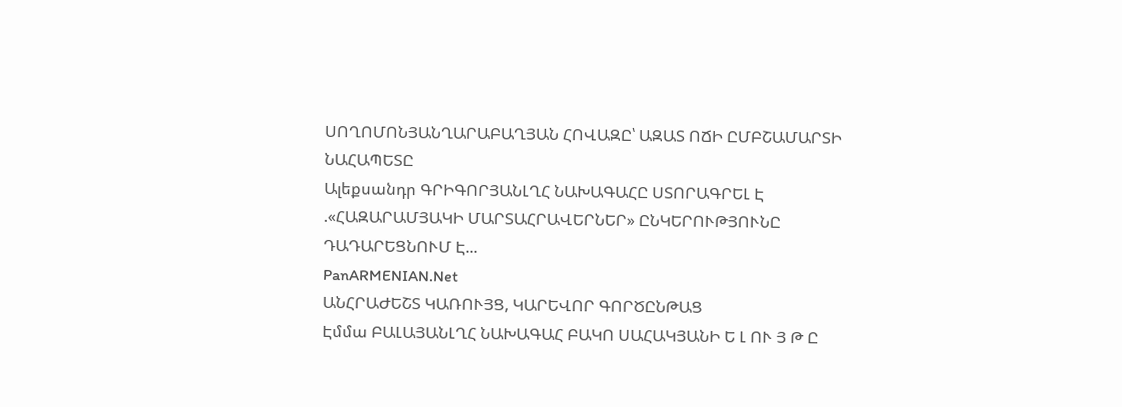ՍՈՂՈՄՈՆՅԱՆՂԱՐԱԲԱՂՅԱՆ ՀՈՎԱԶԸ՝ ԱԶԱՏ ՈՃԻ ԸՄԲՇԱՄԱՐՏԻ ՆԱՀԱՊԵՏԸ
Ալեքսանդր ԳՐԻԳՈՐՅԱՆԼՂՀ ՆԱԽԱԳԱՀԸ ՍՏՈՐԱԳՐԵԼ Է
.«ՀԱԶԱՐԱՄՅԱԿԻ ՄԱՐՏԱՀՐԱՎԵՐՆԵՐ» ԸՆԿԵՐՈՒԹՅՈՒՆԸ ԴԱԴԱՐԵՑՆՈՒՄ Է...
PanARMENIAN.Net
ԱՆՀՐԱԺԵՇՏ ԿԱՌՈՒՅՑ, ԿԱՐԵՎՈՐ ԳՈՐԾԸՆԹԱՑ
Էմմա ԲԱԼԱՅԱՆԼՂՀ ՆԱԽԱԳԱՀ ԲԱԿՈ ՍԱՀԱԿՅԱՆԻ Ե Լ ՈՒ Յ Թ Ը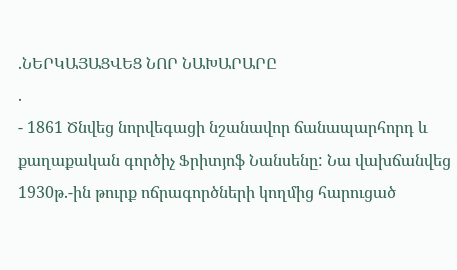.ՆԵՐԿԱՅԱՑՎԵՑ ՆՈՐ ՆԱԽԱՐԱՐԸ
.
- 1861 Ծնվեց նորվեգացի նշանավոր ճանապարհորդ և քաղաքական գործիչ Ֆրիտյոֆ Նանսենը: Նա վախճանվեց 1930թ.-ին թուրք ոճրագործների կողմից հարուցած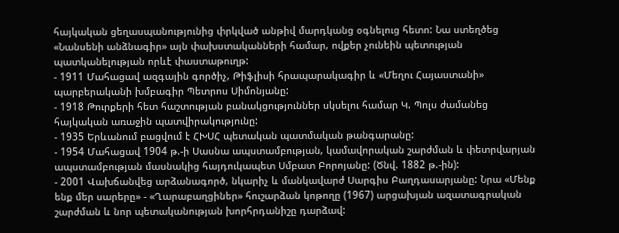հայկական ցեղասպանությունից փրկված անթիվ մարդկանց օգնելուց հետո: Նա ստեղծեց «Նանսենի անձնագիր» այն փախստականների համար, ովքեր չունեին պետության պատկանելության որևէ փաստաթուղթ:
- 1911 Մահացավ ազգային գործիչ, Թիֆլիսի հրապարակագիր և «Մեղու Հայաստանի» պարբերականի խմբագիր Պետրոս Սիմոնյանը:
- 1918 Թուրքերի հետ հաշտության բանակցություններ սկսելու համար Կ. Պոլս ժամանեց հայկական առաջին պատվիրակությունը:
- 1935 Երևանում բացվում է ՀԽՍՀ պետական պատմական թանգարանը:
- 1954 Մահացավ 1904 թ.-ի Սասնա ապստամբության, կամավորական շարժման և փետրվարյան ապստամբության մասնակից հայդուկապետ Սմբատ Բորոյանը: (Ծնվ. 1882 թ.-ին):
- 2001 Վախճանվեց արձանագործ, նկարիչ և մանկավարժ Սարգիս Բաղդասարյանը: Նրա «Մենք ենք մեր սարերը» - «Ղարաբաղցիներ» հուշարձան կոթողը (1967) արցախյան ազատագրական շարժման և նոր պետականության խորհրդանիշը դարձավ: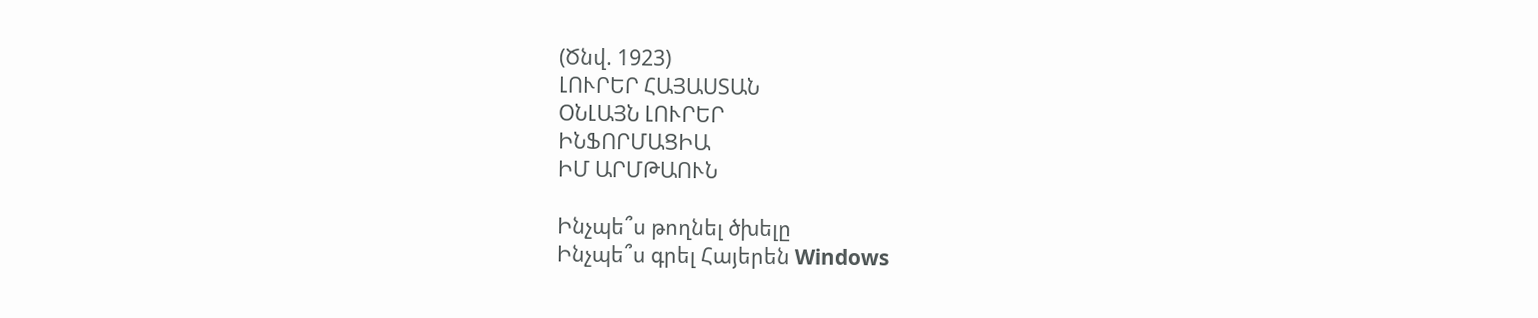(Ծնվ. 1923)
ԼՈՒՐԵՐ ՀԱՅԱՍՏԱՆ
ՕՆԼԱՅՆ ԼՈՒՐԵՐ
ԻՆՖՈՐՄԱՑԻԱ
ԻՄ ԱՐՄԹԱՈՒՆ

Ինչպե՞ս թողնել ծխելը
Ինչպե՞ս գրել Հայերեն Windows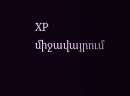XP միջավայրում